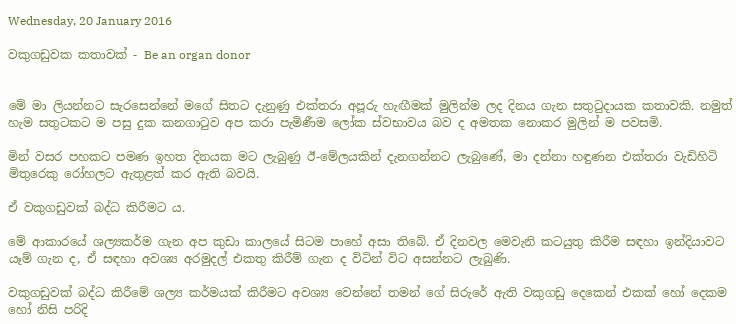Wednesday, 20 January 2016

වකුගඩුවක කතාවක් - Be an organ donor


මේ මා ලියන්නට සැරසෙන්නේ මගේ සිතට දැනුණු එක්තරා අපූරු හැඟීමක් මුලින්ම ලද දිනය ගැන සතුටුදායක කතාවකි. නමුත් හැම සතුටකට ම පසු දුක කනගාටුව අප කරා පැමිණීම ලෝක ස්වභාවය බව ද අමතක නොකර මුලින් ම පවසමි.

මින් වසර පහකට පමණ ඉහත දිනයක මට ලැබුණු ඊ-මේලයකින් දැනගන්නට ලැබුණේ, මා දන්නා හඳුණන එක්තරා වැඩිහිටි මිතුරෙකු රෝහලට ඇතුළත් කර ඇති බවයි.

ඒ වකුගඩුවක් බද්ධ කිරීමට ය.

මේ ආකාරයේ ශල්‍යකර්ම ගැන අප කුඩා කාලයේ සිටම පාහේ අසා තිබේ. ඒ දිනවල මෙවැනි කටයුතු කිරීම සඳහා ඉන්දියාවට යෑම් ගැන ද, ඒ සඳහා අවශ්‍ය අරමුදල් එකතු කිරීම් ගැන ද විටින් විට අසන්නට ලැබුණි.

වකුගඩුවක් බද්ධ කිරීමේ ශල්‍ය කර්මයක් කිරීමට අවශ්‍ය වෙන්නේ තමන් ගේ සිරුරේ ඇති වකුගඩු දෙකෙන් එකක් හෝ දෙකම හෝ නිසි පරිදි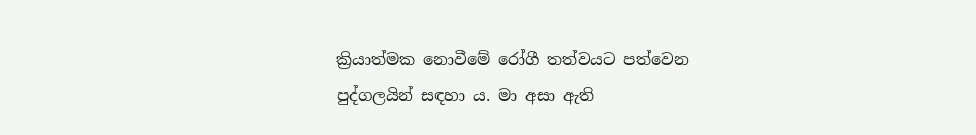ක්‍රියාත්මක නොවීමේ රෝගී තත්වයට පත්වෙන පුද්ගලයින් සඳහා ය. මා අසා ඇති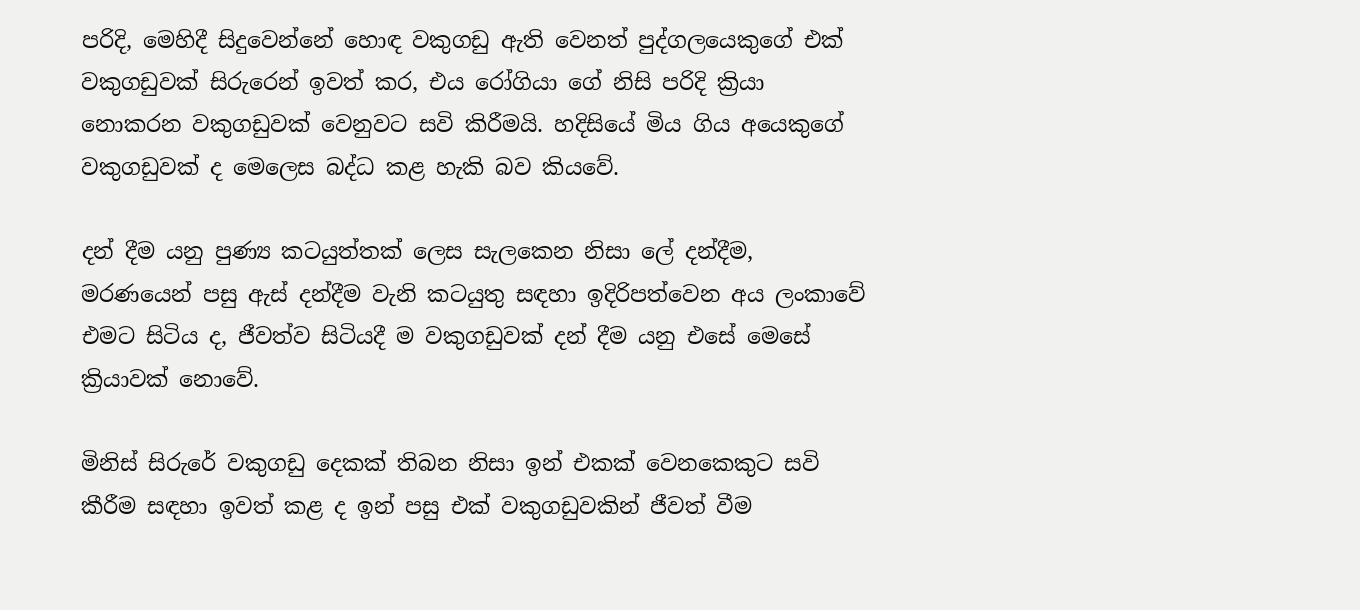පරිදි, මෙහිදී සිදුවෙන්නේ හොඳ වකුගඩු ඇති වෙනත් පුද්ගලයෙකුගේ එක් වකුගඩුවක් සිරුරෙන් ඉවත් කර, එය රෝගියා ගේ නිසි පරිදි ක්‍රියා නොකරන වකුගඩුවක් වෙනුවට සවි කිරීමයි. හදිසියේ මිය ගිය අයෙකුගේ වකුගඩුවක් ද මෙලෙස බද්ධ කළ හැකි බව කියවේ.

දන් දීම යනු පුණ්‍ය කටයුත්තක් ලෙස සැලකෙන නිසා ලේ දන්දීම, මරණයෙන් පසු ඇස් දන්දීම වැනි කටයුතු සඳහා ඉදිරිපත්වෙන අය ලංකාවේ එමට සිටිය ද, ජීවත්ව සිටියදී ම වකුගඩුවක් දන් දීම යනු එසේ මෙසේ ක්‍රියාවක් නොවේ.

මිනිස් සිරුරේ වකුගඩු දෙකක් තිබන නිසා ඉන් එකක් වෙනකෙකුට සවි කීරීම සඳහා ඉවත් කළ ද ඉන් පසු එක් වකුගඩුවකින් ජීවත් වීම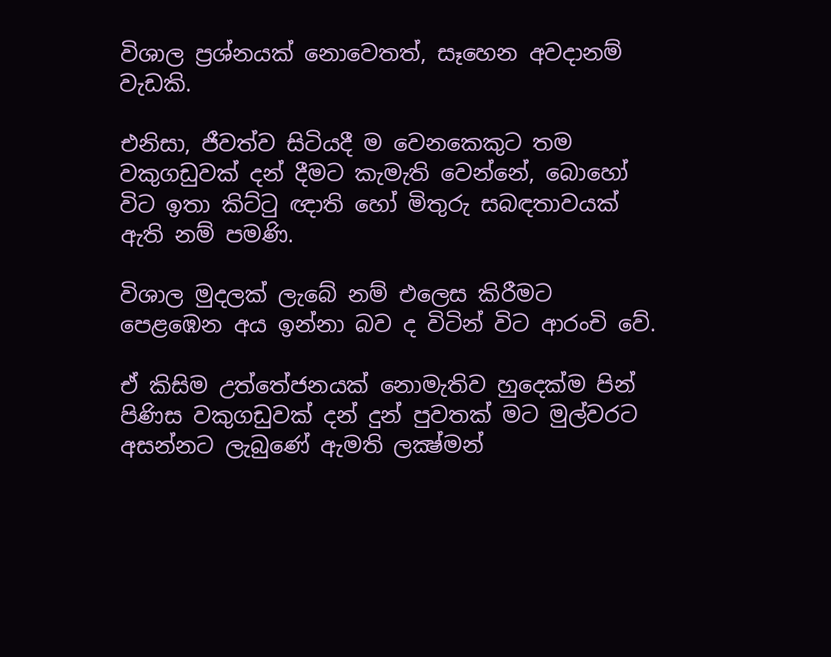විශාල ප්‍රශ්නයක් නොවෙතත්, සෑහෙන අවදානම් වැඩකි.

එනිසා, ජීවත්ව සිටියදී ම වෙනකෙකුට තම වකුගඩුවක් දන් දීමට කැමැති වෙන්නේ, බොහෝ විට ඉතා කිට්ටු ඥාති හෝ මිතුරු සබඳතාවයක් ඇති නම් පමණි.

විශාල මුදලක් ලැබේ නම් එලෙස කිරීමට පෙළඹෙන අය ඉන්නා බව ද විටින් විට ආරංචි වේ.

ඒ කිසිම උත්තේජනයක් නොමැතිව හුදෙක්ම පින් පිණිස වකුගඩුවක් දන් දුන් පුවතක් මට මුල්වරට අසන්නට ලැබුණේ ඇමති ලක්‍ෂ්මන්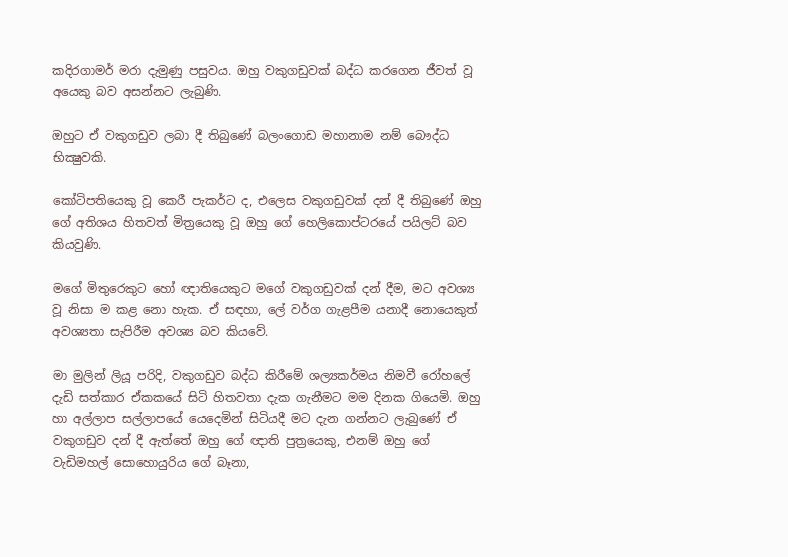කදිරගාමර් මරා දැමුණු පසුවය. ඔහු වකුගඩුවක් බද්ධ කරගෙන ජීවත් වූ අයෙකු බව අසන්නට ලැබුණි.

ඔහුට ඒ වකුගඩුව ලබා දී තිබුණේ බලංගොඩ මහානාම නම් බෞද්ධ භික්‍ෂුවකි.

කෝටිපතියෙකු වූ කෙරී පැකර්ට ද, එලෙස වකුගඩුවක් දන් දී තිබුණේ ඔහු ගේ අතිශය හිතවත් මිත්‍රයෙකු වූ ඔහු ගේ හෙලිකොප්ටරයේ පයිලට් බව කියවුණි.

මගේ මිතුරෙකුට හෝ ඥාතියෙකුට මගේ වකුගඩුවක් දන් දීම, මට අවශ්‍ය වූ නිසා ම කළ නො හැක. ඒ සඳහා, ලේ වර්ග ගැළපීම යනාදී නොයෙකුත් අවශ්‍යතා සැපිරීම අවශ්‍ය බව කියවේ.

මා මුලින් ලියූ පරිදි, වකුගඩුව බද්ධ කිරීමේ ශල්‍යකර්මය නිමවී රෝහලේ දැඩි සත්කාර ඒකකයේ සිටි හිතවතා දැක ගැනීමට මම දිනක ගියෙමි. ඔහු හා අල්ලාප සල්ලාපයේ යෙදෙමින් සිටියදී මට දැන ගන්නට ලැබුණේ ඒ වකුගඩුව දන් දී ඇත්තේ ඔහු ගේ ඥාති පුත්‍රයෙකු, එනම් ඔහු ගේ වැඩිමහල් සොහොයුරිය ගේ බෑනා,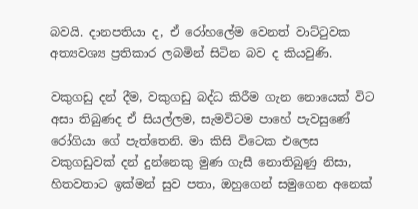බවයි. දානපතියා ද, ඒ රෝහලේම වෙනත් වාට්ටුවක අත්‍යවශ්‍ය ප්‍රතිකාර ලබමින් සිටින බව ද කියවුණි.

වකුගඩු දන් දීම, වකුගඩු බද්ධ කිරීම ගැන නොයෙක් විට අසා තිබුණද ඒ සියල්ලම, සැමවිටම පාහේ පැවසුණේ රෝගියා ගේ පැත්තෙනි. මා කිසි විටෙක එලෙස වකුගඩුවක් දන් දුන්නෙකු මුණ ගැසී නොතිබුණු නිසා, හිතවතාට ඉක්මන් සුව පතා, ඔහුගෙන් සමුගෙන අනෙක්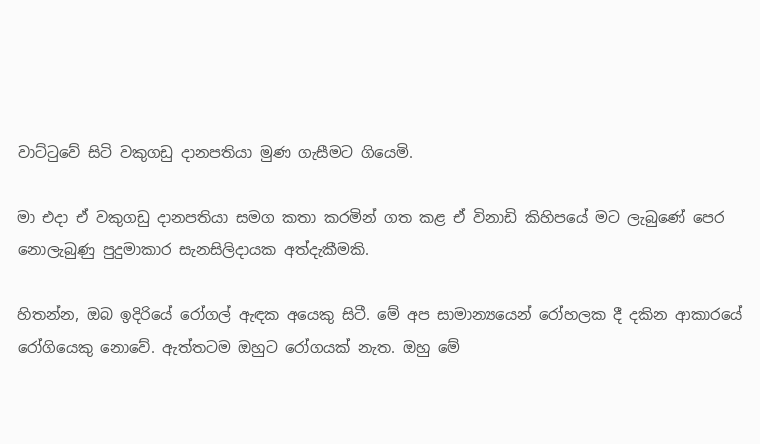වාට්ටුවේ සිටි වකුගඩු දානපතියා මුණ ගැසීමට ගියෙමි.

මා එදා ඒ වකුගඩු දානපතියා සමග කතා කරමින් ගත කළ ඒ විනාඩි කිහිපයේ මට ලැබුණේ පෙර නොලැබුණු පුදුමාකාර සැනසිලිදායක අත්දැකීමකි.

හිතන්න, ඔබ ඉදිරියේ රෝගල් ඇඳක අයෙකු සිටී. මේ අප සාමාන්‍යයෙන් රෝහලක දී දකින ආකාරයේ රෝගියෙකු නොවේ. ඇත්තටම ඔහුට රෝගයක් නැත. ඔහු මේ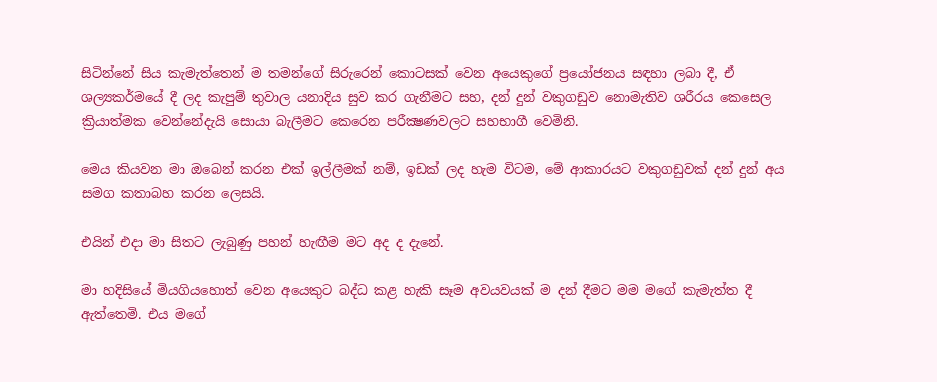සිටින්නේ සිය කැමැත්තෙන් ම තමන්ගේ සිරුරෙන් කොටසක් වෙන අයෙකුගේ ප්‍රයෝජනය සඳහා ලබා දී, ඒ ශල්‍යකර්මයේ දී ලද කැපුම් තුවාල යනාදිය සුව කර ගැනීමට සහ, දන් දුන් වකුගඩුව නොමැතිව ශරීරය කෙසෙල ක්‍රියාත්මක වෙන්නේදැයි සොයා බැලීමට කෙරෙන පරීක්‍ෂණවලට සහභාගී වෙමිනි.

මෙය කියවන මා ඔබෙන් කරන එක් ඉල්ලීමක් නම්, ඉඩක් ලද හැම විටම, මේ ආකාරයට වකුගඩුවක් දන් දුන් අය සමග කතාබහ කරන ලෙසයි.

එයින් එදා මා සිතට ලැබුණු පහන් හැඟීම මට අද ද දැනේ.

මා හදිසියේ මියගියහොත් වෙන අයෙකුට බද්ධ කළ හැකි සෑම අවයවයක් ම දන් දීමට මම මගේ කැමැත්ත දී ඇත්තෙමි. එය මගේ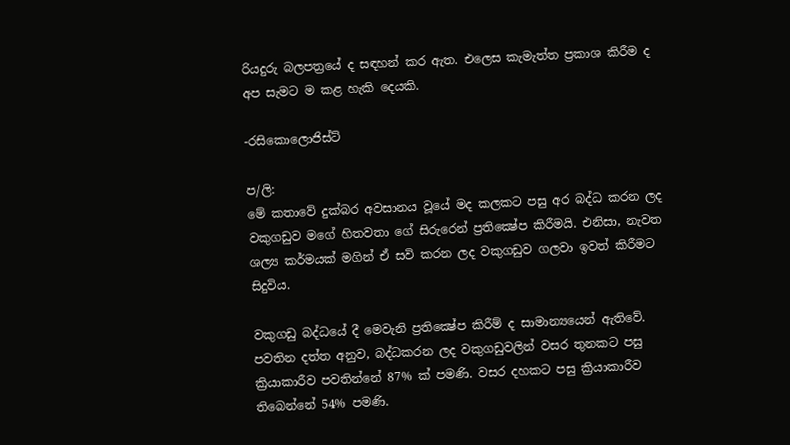රියදුරු බලපත්‍රයේ ද සඳහන් කර ඇත. එලෙස කැමැත්ත ප්‍රකාශ කිරීම ද අප සැමට ම කළ හැකි දෙයකි.

-රසිකොලොජිස්ට්

ප/ලි:
මේ කතාවේ දුක්බර අවසානය වූයේ මද කලකට පසු අර බද්ධ කරන ලද වකුගඩුව මගේ හිතවතා ගේ සිරුරෙන් ප්‍රතික්‍ෂේප කිරීමයි. එනිසා, නැවත ශල්‍ය කර්මයක් මගින් ඒ සවි කරන ලද වකුගඩුව ගලවා ඉවත් කිරීමට සිදුවිය.

වකුගඩු බද්ධයේ දී මෙවැනි ප්‍රතික්‍ෂේප කිරීම් ද සාමාන්‍යයෙන් ඇතිවේ. පවතින දත්ත අනුව, බද්ධකරන ලද වකුගඩුවලින් වසර තුනකට පසු ක්‍රියාකාරීව පවතින්නේ 87% ක් පමණි. වසර දහකට පසු ක්‍රියාකාරීව තිබෙන්නේ 54% පමණි.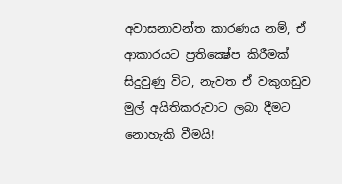අවාසනාවන්ත කාරණය නම්, ඒ ආකාරයට ප්‍රතික්‍ෂේප කිරීමක් සිදුවුණු විට, නැවත ඒ වකුගඩුව මුල් අයිතිකරුවාට ලබා දීමට නොහැකි වීමයි!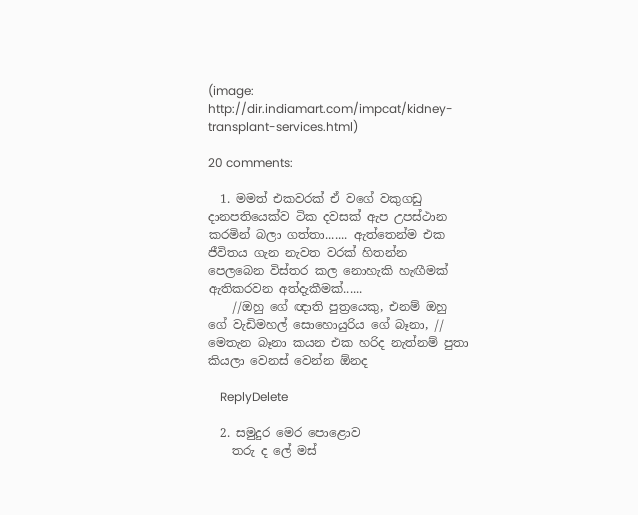(image: http://dir.indiamart.com/impcat/kidney-transplant-services.html)

20 comments:

  1. මමත් එකවරක් ඒ වගේ වකුගඩු දානපතියෙක්ව ටික දවසක් ඇප උපස්ථාන කරමින් බලා ගත්තා....... ඇත්තෙන්ම එක ජීවිතය ගැන නැවත වරක් හිතන්න පෙලබෙන විස්තර කල නොහැකි හැඟීමක් ඇතිකරවන අත්දැකීමක්......
    //ඔහු ගේ ඥාති පුත්‍රයෙකු, එනම් ඔහු ගේ වැඩිමහල් සොහොයුරිය ගේ බෑනා, // මෙතැන බෑනා කයන එක හරිද නැත්නම් පුතා කියලා වෙනස් වෙන්න ඕනද

    ReplyDelete

  2. සමුදුර මෙර පොළොව
    තරු ද ලේ මස්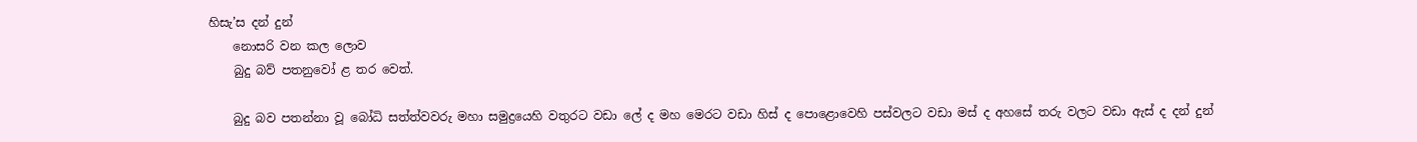හිසැ’ස දන් දුන්
    නොසරි වන කල ලොව
    බුදු බව් පතනුවෝ ළ තර වෙත්.

    බුදු බව පතන්නා වූ බෝධි සත්ත්වවරු මහා සමුද්‍රයෙහි වතුරට වඩා ලේ ද මහ මෙරට වඩා හිස් ද පොළොවෙහි පස්වලට වඩා මස් ද අහසේ තරු වලට වඩා ඇස් ද දන් දුන්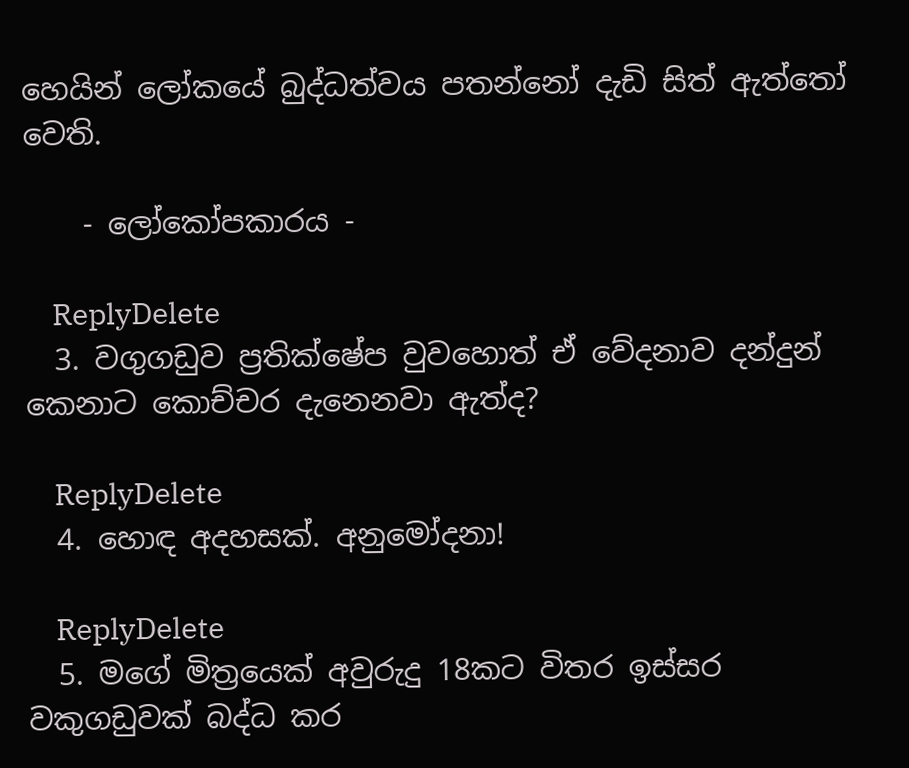හෙයින් ලෝකයේ බුද්ධත්වය පතන්නෝ දැඩි සිත් ඇත්තෝ වෙති.

    - ලෝකෝපකාරය -

    ReplyDelete
  3. වගුගඩුව ප්‍රතික්ෂේප වුවහොත් ඒ වේදනාව දන්දුන් කෙනාට කොච්චර දැනෙනවා ඇත්ද?

    ReplyDelete
  4. හොඳ අදහසක්. අනුමෝදනා!

    ReplyDelete
  5. මගේ මිත්‍රයෙක් අවුරුදු 18කට විතර ඉස්සර වකුගඩුවක් බද්ධ කර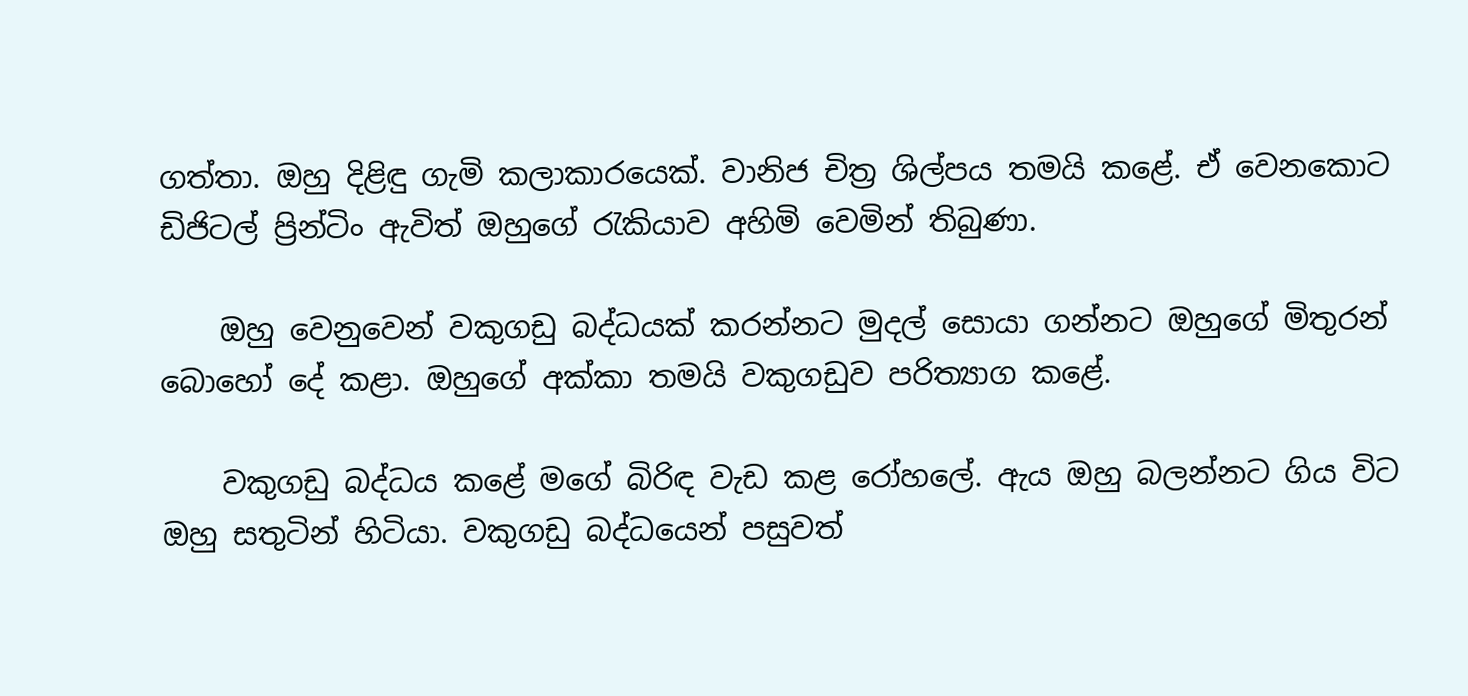ගත්තා. ඔහු දිළිඳු ගැමි කලාකාරයෙක්. වානිජ චිත්‍ර‍ ශිල්පය තමයි කළේ. ඒ වෙනකොට ඩිජිටල් ප්‍රින්ටිං ඇවිත් ඔහුගේ රැකියාව අහිමි වෙමින් තිබුණා.

    ඔහු වෙනුවෙන් වකුගඩු බද්ධයක් කරන්නට මුදල් සොයා ගන්නට ඔහුගේ මිතුරන් බොහෝ දේ කළා. ඔහුගේ අක්කා තමයි වකුගඩුව පරිත්‍යාග කළේ.

    වකුගඩු බද්ධය කළේ මගේ බිරිඳ වැඩ කළ රෝහලේ. ඇය ඔහු බලන්නට ගිය විට ඔහු සතුටින් හිටියා. වකුගඩු බද්ධයෙන් පසුවත්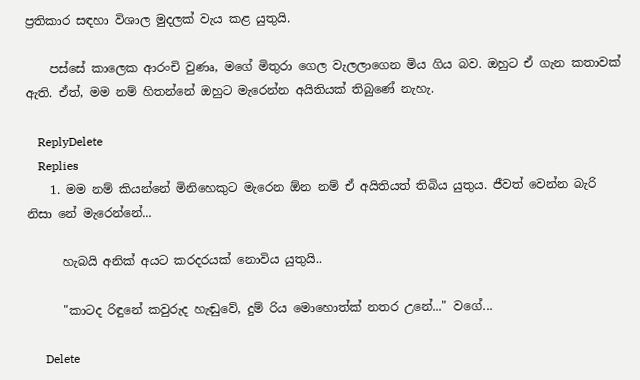ප්‍ර‍තිකාර සඳහා විශාල මුදලක් වැය කළ යුතුයි.

    පස්සේ කාලෙක ආරංචි වුණෘ, මගේ මිතුරා ගෙල වැලලාගෙන මිය ගිය බව. ඔහුට ඒ ගැන කතාවක් ඇති. ඒත්, මම නම් හිතන්නේ ඔහුට මැරෙන්න අයිතියක් තිබුණේ නැහැ.

    ReplyDelete
    Replies
    1. මම නම් කියන්නේ මිනිහෙකුට මැරෙන ඕන නම් ඒ අයිතියත් තිබිය යුතුය. ජීවත් වෙන්න බැරි නිසා නේ මැරෙන්නේ...

      හැබයි අනික් අයට කරදරයක් නොවිය යුතුයි..

      "කාටද රිඳුනේ කවුරුද හැඬුවේ, දුම් රිය මොහොත්ක් නතර උනේ..." වගේ...

      Delete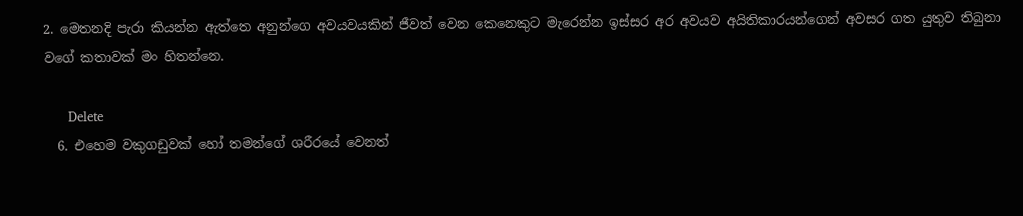2. මෙතනදි පැරා කියන්න ඇත්තෙ අනුන්ගෙ අවයවයකින් ජීවත් වෙන කෙනෙකුට මැරෙන්න ඉස්සර අර අවයව අයිතිකාරයන්ගෙන් අවසර ගත යුතුව තිබුනා වගේ කතාවක් මං හිතන්නෙ.

      Delete
  6. එහෙම වකුගඩුවක් හෝ තමන්ගේ ශරීරයේ වෙනත්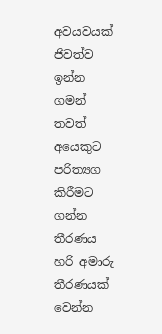අවයවයක් ජිවත්ව ඉන්න ගමන් තවත් අයෙකුට පරිත්‍යග කිරීමට ගන්න තීරණය හරි අමාරු තීරණයක් වෙන්න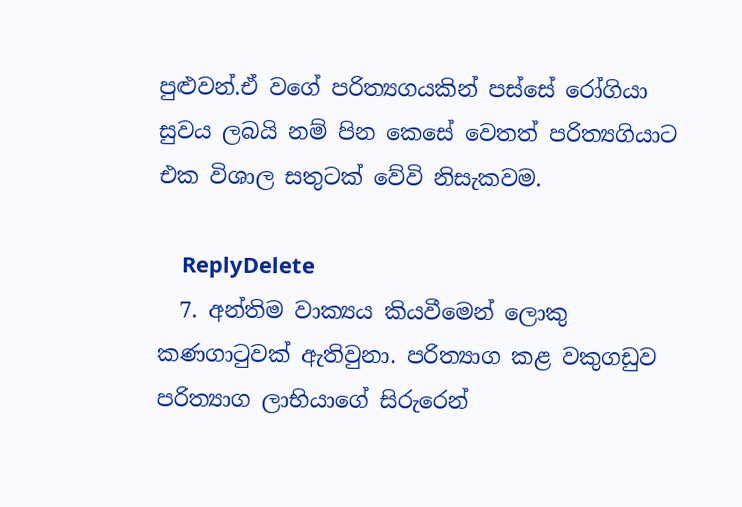පුළුවන්.ඒ වගේ පරිත්‍යගයකින් පස්සේ රෝගියා සුවය ලබයි නම් පින කෙසේ වෙතත් පරිත්‍යගියාට එක විශාල සතුටක් වේවි නිසැකවම.

    ReplyDelete
  7. අන්තිම වාක්‍යය කියවීමෙන් ලොකු කණගාටුවක් ඇතිවුනා. පරිත්‍යාග කළ වකුගඩුව පරිත්‍යාග ලාභියාගේ සිරුරෙන්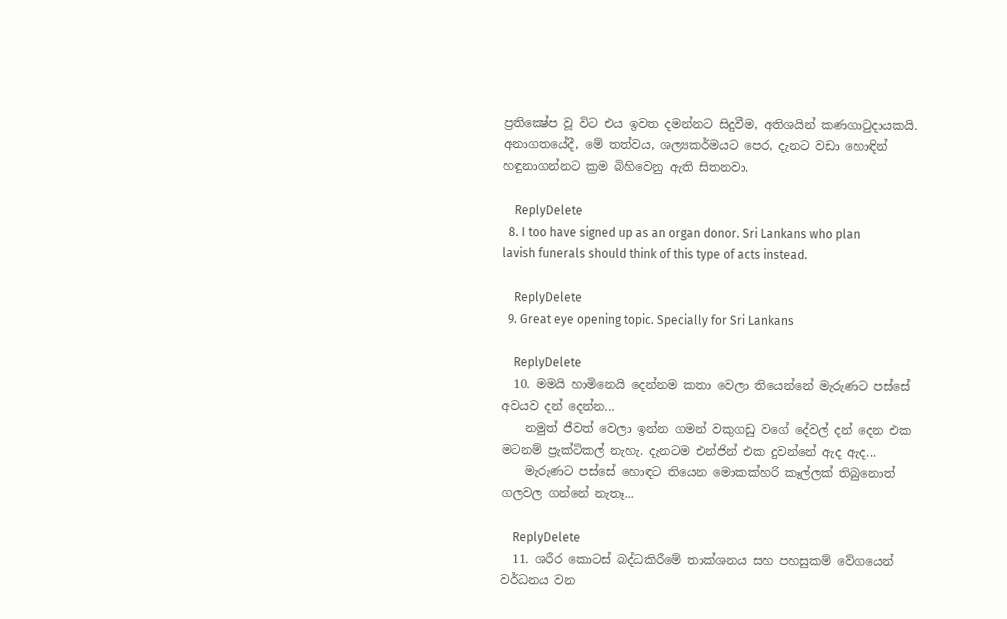ප්‍රතික්‍ෂේප වූ විට එය ඉවත දමන්නට සිදුවීම, අතිශයින් කණගාටුදායකයි. අනාගතයේදී, මේ තත්වය, ශල්‍යකර්මයට පෙර, දැනට වඩා හොඳින් හඳුනාගන්නට ක්‍රම බිහිවෙනු ඇති සිතනවා.

    ReplyDelete
  8. I too have signed up as an organ donor. Sri Lankans who plan lavish funerals should think of this type of acts instead.

    ReplyDelete
  9. Great eye opening topic. Specially for Sri Lankans

    ReplyDelete
  10. මමයි හාමිනෙයි දෙන්නම කතා වෙලා තියෙන්නේ මැරුණට පස්සේ අවයව දන් දෙන්න...
    නමුත් ජීවත් වෙලා ඉන්න ගමන් වකුගඩු වගේ දේවල් දන් දෙන එක මටනම් ප්‍රැක්ටිකල් නැහැ. දැනටම එන්ජින් එක දුවන්නේ ඇද ඇද...
    මැරුණට පස්සේ හොඳට තියෙන මොකක්හරි කෑල්ලක් තිබුනොත් ගලවල ගන්නේ නැතෑ...

    ReplyDelete
  11. ශරීර කොටස් බද්ධකිරීමේ තාක්ශනය සහ පහසුකම් වේගයෙන් වර්ධනය වන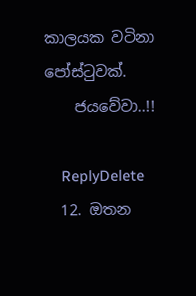කාලයක වටිනා පෝස්ටුවක්.
    ජයවේවා..!!

    ReplyDelete
  12. ඔතන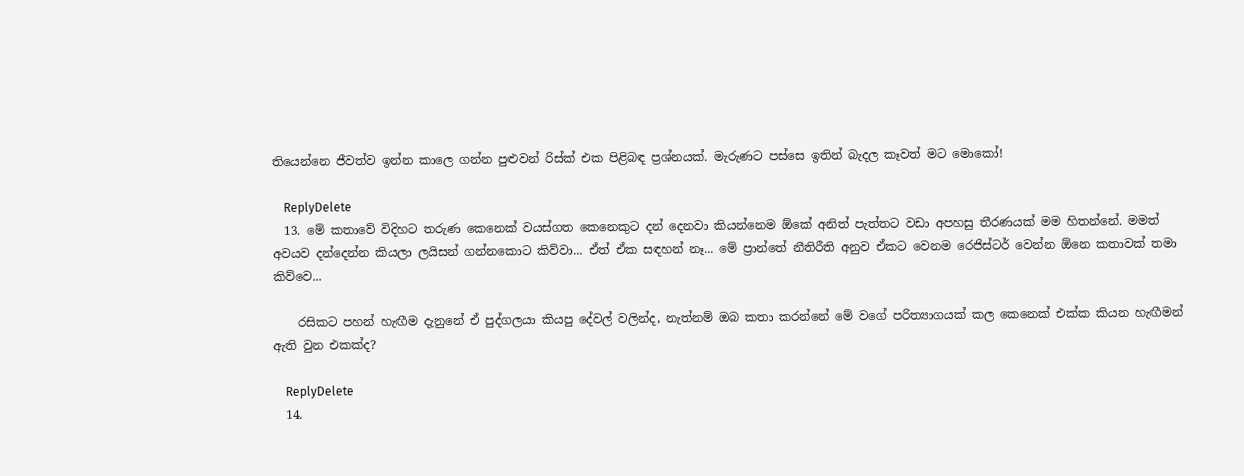තියෙන්නෙ ජීවත්ව ඉන්න කාලෙ ගන්න පුළුවන් රිස්ක් එක පිළිබඳ ප්‍රශ්නයක්. මැරුණට පස්සෙ ඉතින් බැදල කෑවත් මට මොකෝ!

    ReplyDelete
  13. මේ කතාවේ විදිහට තරුණ කෙනෙක් වයස්ගත කෙනෙකුට දන් දෙනවා කියන්නෙම ඕකේ අනිත් පැත්තට වඩා අපහසු තීරණයක් මම හිතන්නේ. මමත් අවයව දන්දෙන්න කියලා ලයිසන් ගන්නකොට කිව්වා... ඒත් ඒක සඳහන් නෑ... මේ ප්‍රාන්තේ නීතිරීති අනුව ඒකට වෙනම රෙජිස්ටර් වෙන්න ඕනෙ කතාවක් තමා කිව්වෙ...

    රසිකට පහන් හැඟීම දැනුනේ ඒ පුද්ගලයා කියපු දේවල් වලින්ද, නැත්නම් ඔබ කතා කරන්නේ මේ වගේ පරිත්‍යාගයක් කල කෙනෙක් එක්ක කියන හැඟීමන් ඇති වුන එකක්ද?

    ReplyDelete
  14.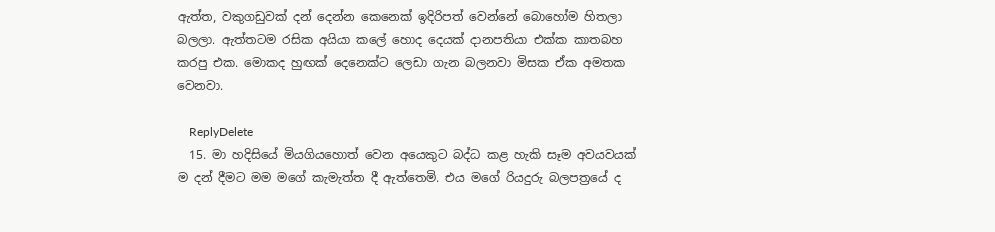ඇත්ත, වකුගඩුවක් දන් දෙන්න කෙනෙක් ඉදිරිපත් වෙන්නේ බොහෝම හිතලා බලලා. ඇත්තටම රසික අයියා කලේ හොද දෙයක් දානපතියා එක්ක කාතබහ කරපු එක. මොකද හුඟක් දෙනෙක්ට ලෙඩා ගැන බලනවා මිසක ඒක අමතක වෙනවා.

    ReplyDelete
  15. මා හදිසියේ මියගියහොත් වෙන අයෙකුට බද්ධ කළ හැකි සෑම අවයවයක් ම දන් දීමට මම මගේ කැමැත්ත දී ඇත්තෙමි. එය මගේ රියදුරු බලපත්‍රයේ ද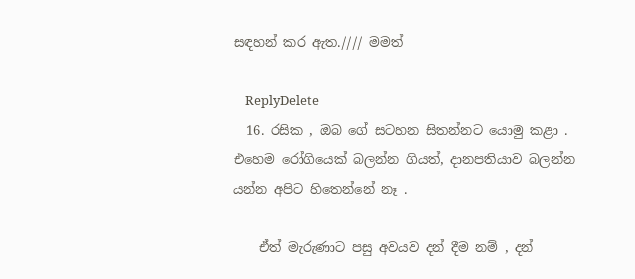සඳහන් කර ඇත.//// මමත්

    ReplyDelete
  16. රසික , ඔබ ගේ සටහන සිතන්නට යොමු කළා . එහෙම රෝගියෙක් බලන්න ගියත්, දානපතියාව බලන්න යන්න අපිට හිතෙන්නේ නෑ .

    ඒත් මැරුණාට පසු අවයව දන් දීම නම් , දන්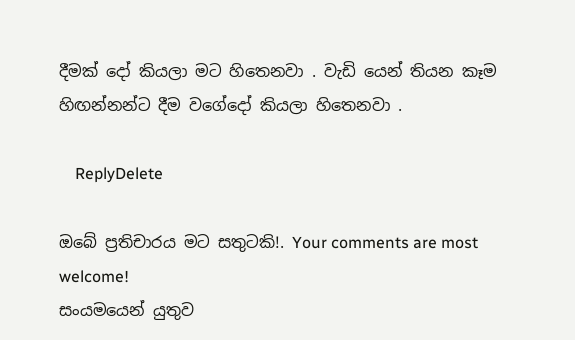දීමක් දෝ කියලා මට හිතෙනවා . වැඩි යෙන් තියන කෑම හිඟන්නන්ට දීම වගේදෝ කියලා හිතෙනවා .

    ReplyDelete

ඔබේ ප්‍රතිචාරය මට සතුටකි!. Your comments are most welcome!
සංයමයෙන් යුතුව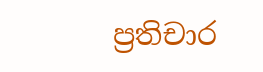ප්‍රතිචාර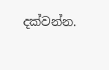දක්වන්න.